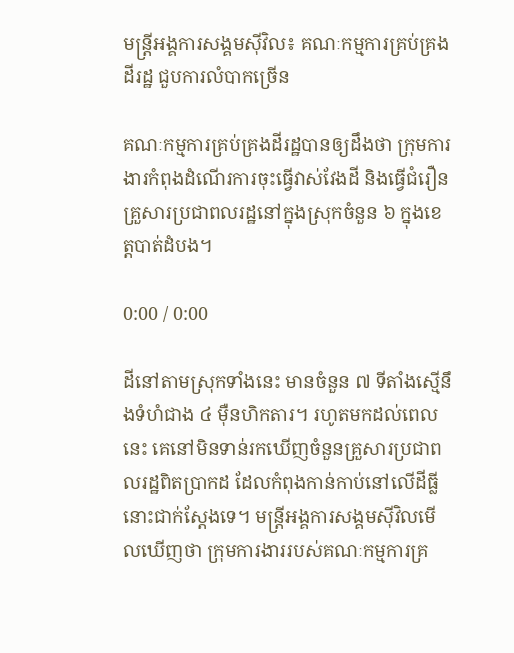មន្ត្រីអង្គការសង្គមស៊ីវិល៖ គណៈកម្មការគ្រប់គ្រងដីរដ្ឋ ជួបការលំបាកច្រើន

គណៈកម្មការគ្រប់គ្រងដីរដ្ឋបានឲ្យដឹងថា ក្រុមការងារកំពុងដំណើរការចុះធ្វើវាស់វែងដី និងធ្វើជំរឿនគ្រួសារប្រជាពលរដ្ឋនៅក្នុងស្រុកចំនួន ៦ ក្នុងខេត្តបាត់ដំបង។

0:00 / 0:00

ដីនៅតាមស្រុកទាំងនេះ មានចំនួន ៧ ទីតាំងស្មើនឹងទំហំជាង ៤ ម៉ឺនហិកតារ។ រហូតមកដល់ពេលនេះ គេនៅមិនទាន់រកឃើញចំនួនគ្រួសារប្រជាពលរដ្ឋពិតប្រាកដ ដែលកំពុងកាន់កាប់នៅលើដីធ្លីនោះជាក់ស្ដែងទេ។ មន្ត្រីអង្គការសង្គមស៊ីវិលមើលឃើញថា ក្រុមការងាររបស់គណៈកម្មការគ្រ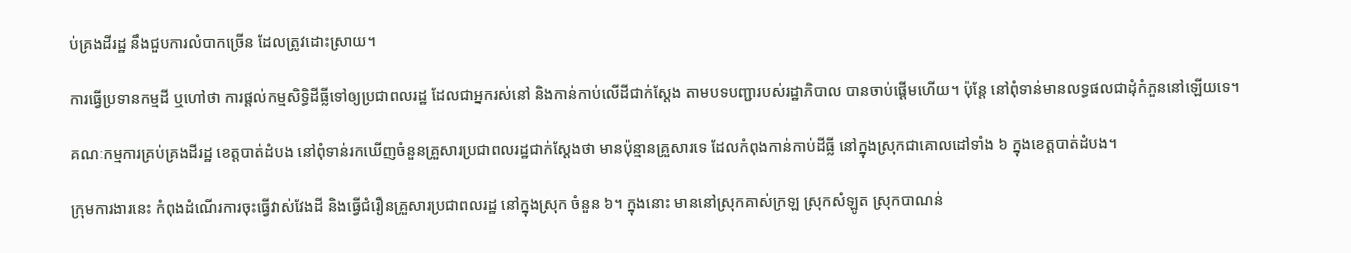ប់គ្រងដីរដ្ឋ នឹងជួបការលំបាកច្រើន ដែលត្រូវដោះស្រាយ។

ការធ្វើប្រទានកម្មដី ឬហៅថា ការផ្ដល់កម្មសិទ្ធិដីធ្លីទៅឲ្យប្រជាពលរដ្ឋ ដែលជាអ្នករស់នៅ និងកាន់កាប់លើដីជាក់ស្ដែង តាមបទបញ្ជារបស់រដ្ឋាភិបាល បានចាប់ផ្ដើមហើយ។ ប៉ុន្តែ នៅពុំទាន់មានលទ្ធផលជាដុំកំភួននៅឡើយទេ។

គណៈកម្មការគ្រប់គ្រងដីរដ្ឋ ខេត្តបាត់ដំបង នៅពុំទាន់រកឃើញចំនួនគ្រួសារប្រជាពលរដ្ឋជាក់ស្ដែងថា មានប៉ុន្មានគ្រួសារទេ ដែលកំពុងកាន់កាប់ដីធ្លី នៅក្នុងស្រុកជាគោលដៅទាំង ៦ ក្នុងខេត្តបាត់ដំបង។

ក្រុមការងារនេះ កំពុងដំណើរការចុះធ្វើវាស់វែងដី និងធ្វើជំរឿនគ្រួសារប្រជាពលរដ្ឋ នៅក្នុងស្រុក ចំនួន ៦។ ក្នុងនោះ មាននៅស្រុកគាស់ក្រឡ ស្រុកសំឡូត ស្រុកបាណន់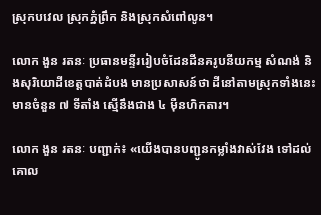ស្រុកបវេល ស្រុកភ្នំព្រឹក និងស្រុកសំពៅលូន។

លោក ងួន រតនៈ ប្រធានមន្ទីររៀបចំដែនដីនគរូបនីយកម្ម សំណង់ និងសុរិយោដីខេត្តបាត់ដំបង មានប្រសាសន៍ថា ដីនៅតាមស្រុកទាំងនេះ មានចំនួន ៧ ទីតាំង ស្មើនឹងជាង ៤ ម៉ឺនហិកតារ។

លោក ងួន រតនៈ បញ្ជាក់៖ «យើងបានបញ្ជូនកម្លាំងវាស់វែង ទៅដល់គោល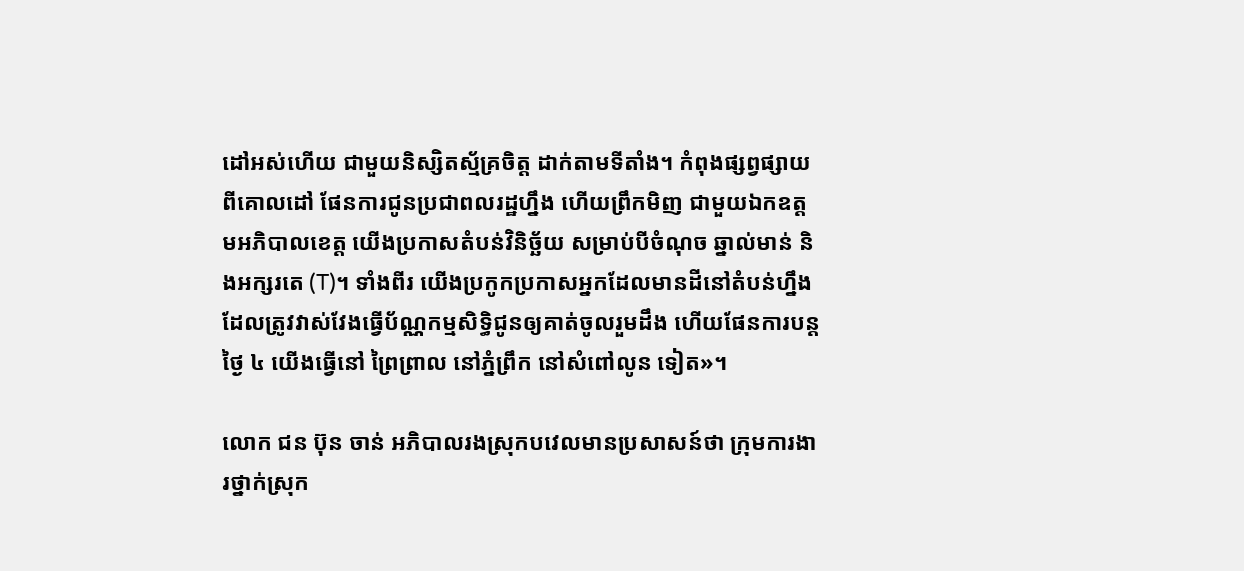ដៅអស់ហើយ ជាមួយនិស្សិតស្ម័គ្រចិត្ត ដាក់តាមទីតាំង។ កំពុងផ្សព្វផ្សាយពីគោលដៅ ផែនការជូនប្រជាពលរដ្ឋហ្នឹង ហើយព្រឹកមិញ ជាមួយឯកឧត្ដមអភិបាលខេត្ត យើងប្រកាសតំបន់វិនិច្ឆ័យ សម្រាប់បីចំណុច ឆ្នាល់មាន់ និងអក្សរតេ (T)។ ទាំងពីរ យើងប្រកូកប្រកាសអ្នកដែលមានដីនៅតំបន់ហ្នឹង ដែលត្រូវវាស់វែងធ្វើប័ណ្ណកម្មសិទ្ធិជូនឲ្យគាត់ចូលរួមដឹង ហើយផែនការបន្តថ្ងៃ ៤ យើងធ្វើនៅ ព្រៃព្រាល នៅភ្នំព្រឹក នៅសំពៅលូន ទៀត»។

លោក ជន ប៊ុន ចាន់ អភិបាលរងស្រុកបវេលមានប្រសាសន៍ថា ក្រុមការងារថ្នាក់ស្រុក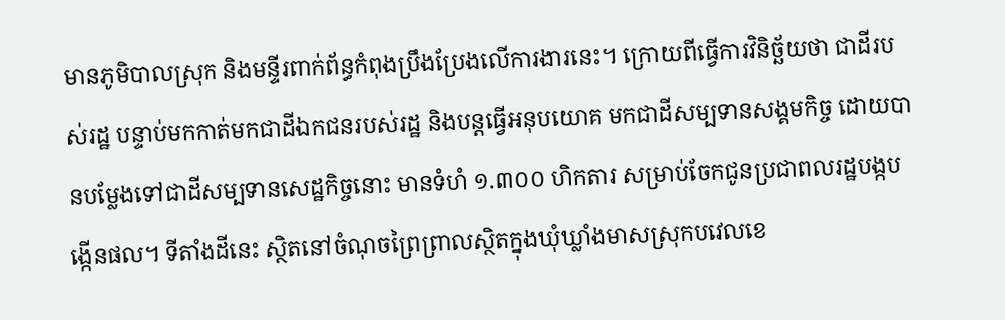មានភូមិបាលស្រុក និងមន្ទីរពាក់ព័ន្ធកំពុងប្រឹងប្រែងលើការងារនេះ។ ក្រោយពីធ្វើការវិនិច្ឆ័យថា ជាដីរបស់រដ្ឋ បន្ទាប់មកកាត់មកជាដីឯកជនរបស់រដ្ឋ និងបន្តធ្វើអនុបយោគ មកជាដីសម្បទានសង្គមកិច្ច ដោយបានបម្លែងទៅជាដីសម្បទានសេដ្ឋកិច្ចនោះ មានទំហំ ១.៣០០ ហិកតារ សម្រាប់ចែកជូនប្រជាពលរដ្ឋបង្កបង្កើនផល។ ទីតាំងដីនេះ ស្ថិតនៅចំណុចព្រៃព្រាលស្ថិតក្នុងឃុំឃ្លាំងមាសស្រុកបវេលខេ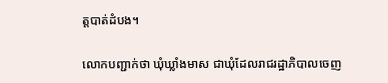ត្តបាត់ដំបង។

លោកបញ្ជាក់ថា ឃុំឃ្លាំងមាស ជាឃុំដែលរាជរដ្ឋាភិបាលចេញ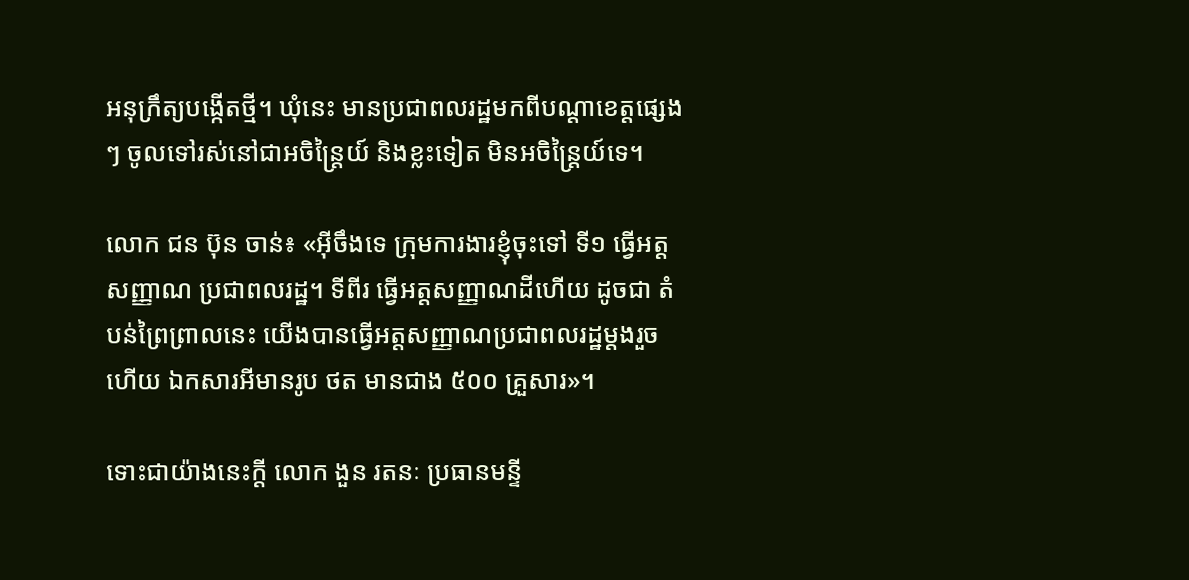អនុក្រឹត្យបង្កើតថ្មី។ ឃុំនេះ មានប្រជាពលរដ្ឋមកពីបណ្ដាខេត្តផ្សេងៗ ចូលទៅរស់នៅជាអចិន្ត្រៃយ៍ និងខ្លះទៀត មិនអចិន្ត្រៃយ៍ទេ។

លោក ជន ប៊ុន ចាន់៖ «អ៊ីចឹងទេ ក្រុមការងារខ្ញុំចុះទៅ ទី១ ធ្វើអត្តសញ្ញាណ ប្រជាពលរដ្ឋ។ ទីពីរ ធ្វើអត្តសញ្ញាណដីហើយ ដូចជា តំបន់ព្រៃព្រាលនេះ យើងបានធ្វើអត្តសញ្ញាណប្រជាពលរដ្ឋម្ដងរួចហើយ ឯកសារអីមានរូប ថត មានជាង ៥០០ គ្រួសារ»។

ទោះជាយ៉ាងនេះក្ដី លោក ងួន រតនៈ ប្រធានមន្ទី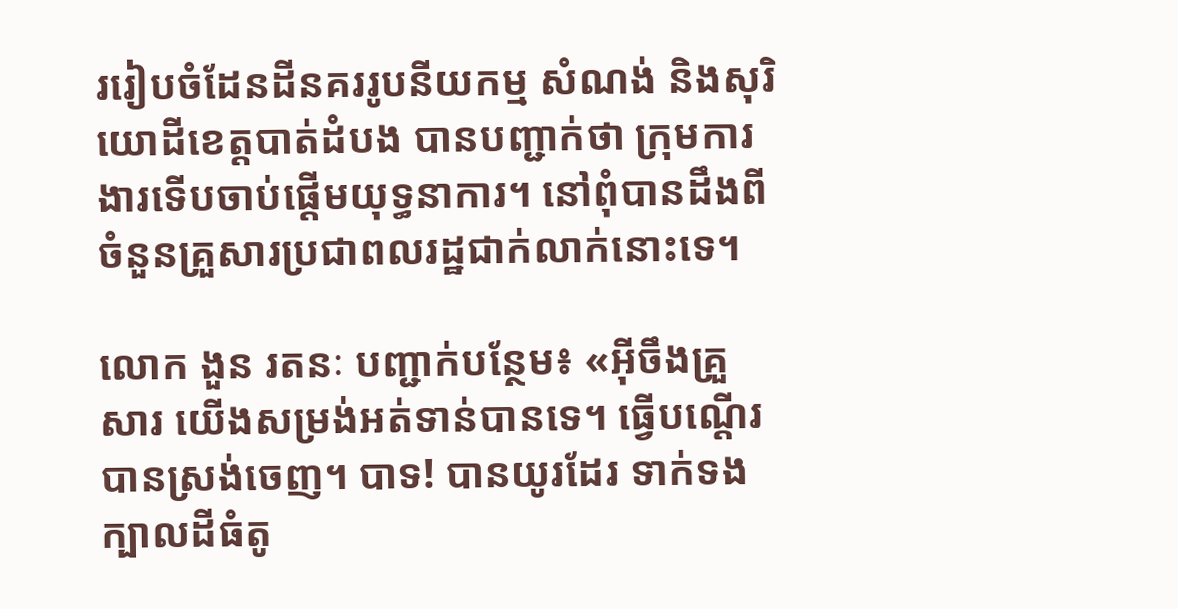ររៀបចំដែនដីនគររូបនីយកម្ម សំណង់ និងសុរិយោដីខេត្តបាត់ដំបង បានបញ្ជាក់ថា ក្រុមការងារទើបចាប់ផ្ដើមយុទ្ធនាការ។ នៅពុំបានដឹងពីចំនួនគ្រួសារប្រជាពលរដ្ឋជាក់លាក់នោះទេ។

លោក ងួន រតនៈ បញ្ជាក់បន្ថែម៖ «អ៊ីចឹងគ្រួសារ យើងសម្រង់អត់ទាន់បានទេ។ ធ្វើបណ្ដើរបានស្រង់ចេញ។ បាទ! បានយូរដែរ ទាក់ទងក្បាលដីធំតូ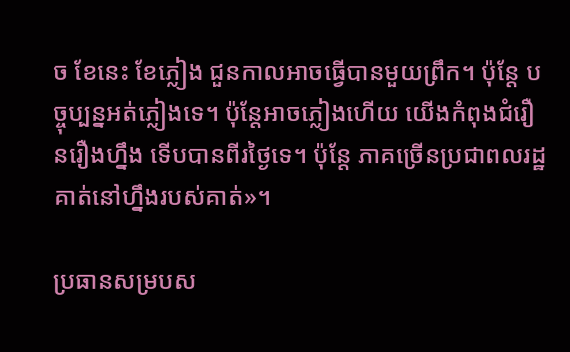ច ខែនេះ ខែភ្លៀង ជួនកាលអាចធ្វើបានមួយព្រឹក។ ប៉ុន្តែ បច្ចុប្បន្នអត់ភ្លៀងទេ។ ប៉ុន្តែអាចភ្លៀងហើយ យើងកំពុងជំរឿនរឿងហ្នឹង ទើបបានពីរថ្ងៃទេ។ ប៉ុន្តែ ភាគច្រើនប្រជាពលរដ្ឋគាត់នៅហ្នឹងរបស់គាត់»។

ប្រធានសម្របស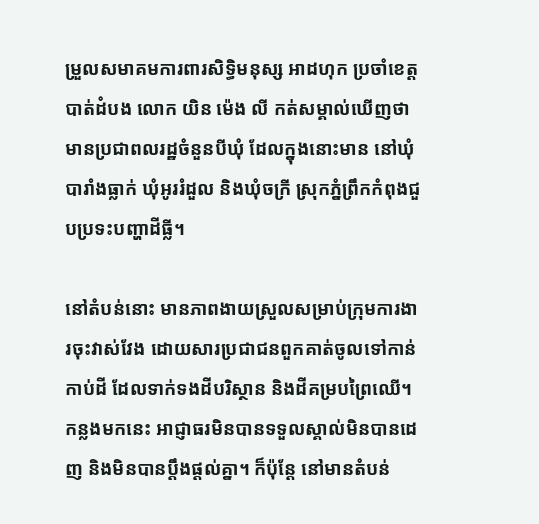ម្រួលសមាគមការពារសិទ្ធិមនុស្ស អាដហុក ប្រចាំខេត្តបាត់ដំបង លោក យិន ម៉េង លី កត់សម្គាល់ឃើញថា មានប្រជាពលរដ្ឋចំនួនបីឃុំ ដែលក្នុងនោះមាន នៅឃុំបារាំងធ្លាក់ ឃុំអូររំដួល និងឃុំចក្រី ស្រុកភ្នំព្រឹកកំពុងជួបប្រទះបញ្ហាដីធ្លី។

នៅតំបន់នោះ មានភាពងាយស្រួលសម្រាប់ក្រុមការងារចុះវាស់វែង ដោយសារប្រជាជនពួកគាត់ចូលទៅកាន់កាប់ដី ដែលទាក់ទងដីបរិស្ថាន និងដីគម្របព្រៃឈើ។ កន្លងមកនេះ អាជ្ញាធរមិនបានទទួលស្គាល់មិនបានដេញ និងមិនបានប្ដឹងផ្ដល់គ្នា។ ក៏ប៉ុន្តែ នៅមានតំបន់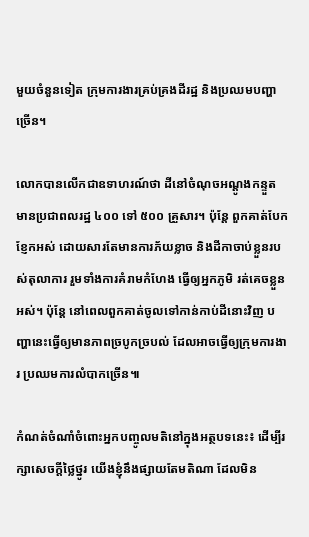មួយចំនួនទៀត ក្រុមការងារគ្រប់គ្រងដីរដ្ឋ និងប្រឈមបញ្ហាច្រើន។

លោកបានលើកជាឧទាហរណ៍ថា ដីនៅចំណុចអណ្ដូងកន្ទួត មានប្រជាពលរដ្ឋ ៤០០ ទៅ ៥០០ គ្រួសារ។ ប៉ុន្តែ ពួកគាត់បែកខ្ញែកអស់ ដោយសារតែមានការភ័យខ្លាច និងដីកាចាប់ខ្លួនរបស់តុលាការ រួមទាំងការគំរាមកំហែង ធ្វើឲ្យអ្នកភូមិ រត់គេចខ្លួនអស់។ ប៉ុន្តែ នៅពេលពួកគាត់ចូលទៅកាន់កាប់ដីនោះវិញ បញ្ហានេះធ្វើឲ្យមានភាពច្របូកច្របល់ ដែលអាចធ្វើឲ្យក្រុមការងារ ប្រឈមការលំបាកច្រើន៕

កំណត់ចំណាំចំពោះអ្នកបញ្ចូលមតិនៅក្នុងអត្ថបទនេះ៖ ដើម្បីរក្សាសេចក្ដីថ្លៃថ្នូរ យើងខ្ញុំនឹងផ្សាយតែមតិណា ដែលមិន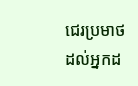ជេរប្រមាថដល់អ្នកដ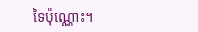ទៃប៉ុណ្ណោះ។